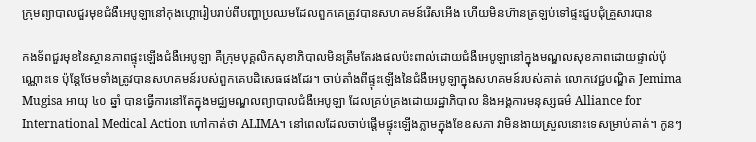ក្រុមព្យាបាលជួរមុខជំងឺអេបូឡានៅកុងហ្គោរៀបរាប់ពីបញ្ហាប្រឈមដែលពួកគេត្រូវបានសហគមន៍រើសអើង ហើយមិនហ៊ានត្រឡប់ទៅផ្ទះជួបជុំគ្រួសារបាន

កងទ័ពជួរមុខនៃស្ថានភាពផ្ទុះឡើងជំងឺអេបូឡា គឺក្រុមបុគ្គលិកសុខាភិបាលមិនត្រឹមតែរងផលប៉ះពាល់ដោយជំងឺអេបូឡានៅក្នុងមណ្ឌលសុខភាពដោយផ្ទាល់ប៉ុណ្ណោះទេ ប៉ុន្តែថែមទាំងត្រូវបានសហគមន៍របស់ពួកគេបដិសេធផងដែរ។ ចាប់តាំងពីផ្ទុះឡើងនៃជំងឺអេបូឡាក្នុងសហគមន៍របស់គាត់ លោកវេជ្ជបណ្ឌិត Jemima Mugisa អាយុ ៤០ ឆ្នាំ បានធ្វើការនៅតែក្នុងមជ្ឈមណ្ឌលព្យាបាលជំងឺអេបូឡា ដែលគ្រប់គ្រងដោយរដ្ឋាភិបាល និងអង្គការមនុស្សធម៌ Alliance for International Medical Action ហៅកាត់ថា ALIMA។ នៅពេលដែលចាប់ផ្តើមផ្ទុះឡើងភ្លាមក្នុងខែឧសភា វាមិនងាយស្រួលនោះទេសម្រាប់គាត់។ កូនៗ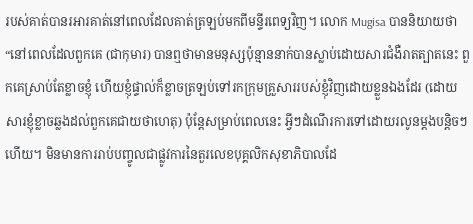របស់គាត់បានរអារគាត់នៅពេលដែលគាត់ត្រឡប់មកពីមន្ទីរពេទ្យវិញ។ លោក Mugisa បាននិយាយថា “នៅពេលដែលពួកគេ (ជាកុមារ) បានឮថាមានមនុស្សប៉ុន្មាននាក់បានស្លាប់ដោយសារជំងឺរាតត្បាតនេះ ពួកគេស្រាប់តែខ្លាចខ្ញុំ ហើយខ្ញុំផ្ទាល់ក៏ខ្លាចត្រឡប់ទៅរកក្រុមគ្រួសាររបស់ខ្ញុំវិញដោយខ្លួនឯងដែរ (ដោយសារខ្ញុំខ្លាចឆ្លងដល់ពួកគេជាយថាហេតុ) ប៉ុន្តែសម្រាប់ពេលនេះ អ្វីៗដំណើរការទៅដោយរលូនម្តងបន្តិចៗហើយ។ មិនមានការរាប់បញ្ចូលជាផ្លូវការនៃតួរលេខបុគ្គលិកសុខាភិបាលដែ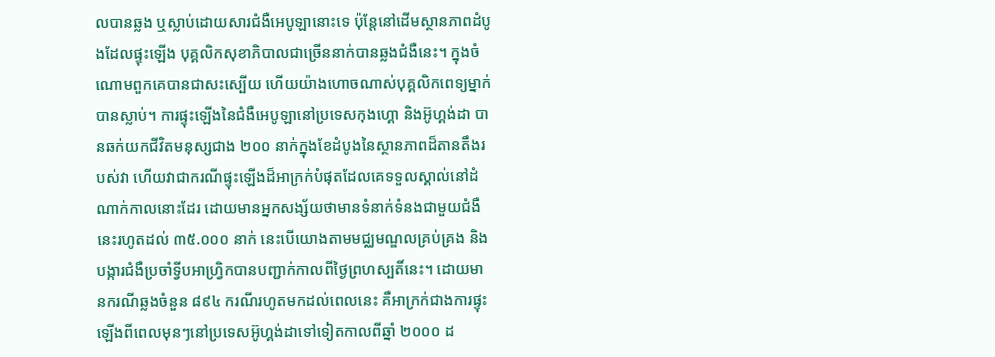លបានឆ្លង ឬស្លាប់ដោយសារជំងឺអេបូឡានោះទេ ប៉ុន្តែនៅដើមស្ថានភាពដំបូងដែលផ្ទុះឡើង បុគ្គលិកសុខាភិបាលជាច្រើននាក់បានឆ្លងជំងឺនេះ។ ក្នុងចំណោមពួកគេបានជាសះស្បើយ ហើយយ៉ាងហោចណាស់បុគ្គលិកពេទ្យម្នាក់បានស្លាប់។ ការផ្ទុះឡើងនៃជំងឺអេបូឡានៅប្រទេសកុងហ្គោ និងអ៊ូហ្គង់ដា បានឆក់យកជីវិតមនុស្សជាង ២០០ នាក់ក្នុងខែដំបូងនៃស្ថានភាពដ៏តានតឹងរបស់វា ហើយវាជាករណីផ្ទុះឡើងដ៏អាក្រក់បំផុតដែលគេទទួលស្គាល់នៅដំណាក់កាលនោះដែរ ដោយមានអ្នកសង្ស័យថាមានទំនាក់ទំនងជាមួយជំងឺនេះរហូតដល់ ៣៥.០០០ នាក់ នេះបើយោងតាមមជ្ឈមណ្ឌលគ្រប់គ្រង និងបង្ការជំងឺប្រចាំទ្វីបអាហ្វ្រិកបានបញ្ជាក់កាលពីថ្ងៃព្រហស្បតិ៍នេះ។ ដោយមានករណីឆ្លងចំនួន ៨៩៤ ករណីរហូតមកដល់ពេលនេះ គឺអាក្រក់ជាងការផ្ទុះឡើងពីពេលមុនៗនៅប្រទេសអ៊ូហ្គង់ដាទៅទៀតកាលពីឆ្នាំ ២០០០ ដ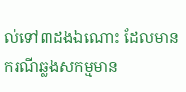ល់ទៅ៣ដងឯណោះ ដែលមានករណីឆ្លងសកម្មមាន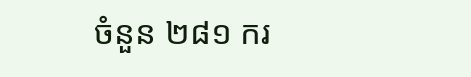ចំនួន ២៨១ ករ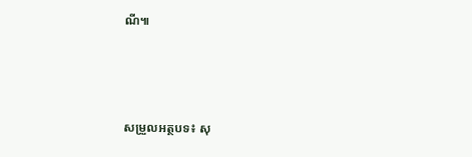ណី៕



សម្រួលអត្ថបទ៖ សុ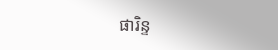ផារិន្ទ